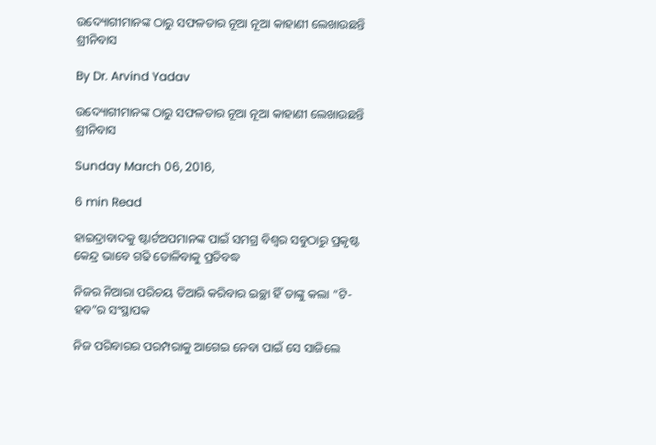ଉଦ୍ୟୋଗୀମାନଙ୍କ ଠାରୁ ସଫଳତାର ନୂଆ ନୂଆ କାହାଣୀ ଲେଖାଉଛନ୍ତି ଶ୍ରୀନିବାସ

By Dr. Arvind Yadav

ଉଦ୍ୟୋଗୀମାନଙ୍କ ଠାରୁ ସଫଳତାର ନୂଆ ନୂଆ କାହାଣୀ ଲେଖାଉଛନ୍ତି ଶ୍ରୀନିବାସ

Sunday March 06, 2016,

6 min Read

ହାଇଦ୍ରାବାଦକୁ ଷ୍ଟାର୍ଟଅପମାନଙ୍କ ପାଇଁ ସମଗ୍ର ବିଶ୍ଵର ସବୁଠାରୁ ପ୍ରକୃଷ୍ଟ କେନ୍ଦ୍ର ଭାବେ ଗଢି ତୋଳିବାକୁ ପ୍ରତିବଦ୍ଧ

ନିଜର ନିଆରା ପରିଚୟ ତିଆରି କରିବାର ଇଚ୍ଛା ହିଁ ତାଙ୍କୁ କଲା “ଟି-ହବ”ର ସଂସ୍ଥାପକ

ନିଜ ପରିବାରର ପରମ୍ପରାକୁ ଆଗେଇ ନେବା ପାଇଁ ସେ ସାଜିଲେ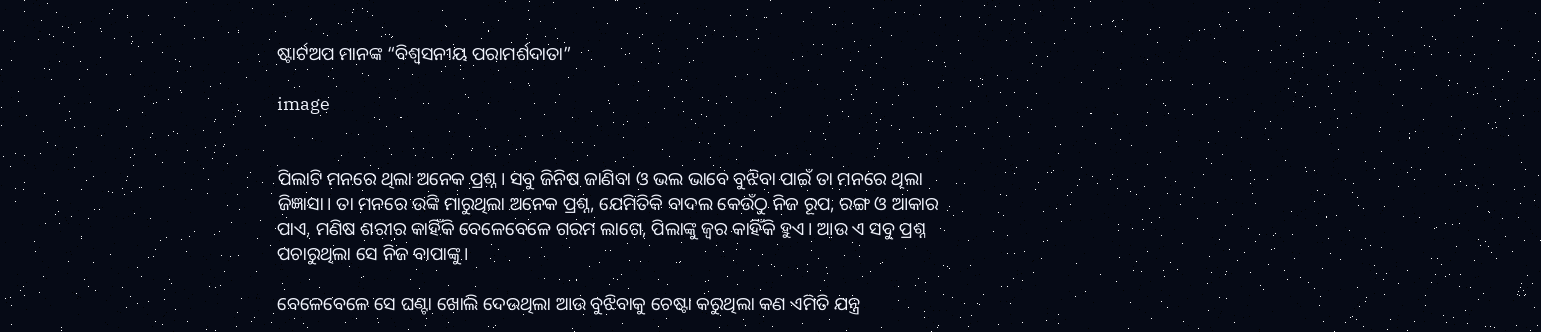ଷ୍ଟାର୍ଟଅପ ମାନଙ୍କ “ବିଶ୍ଵସନୀୟ ପରାମର୍ଶଦାତା”

image


ପିଲାଟି ମନରେ ଥିଲା ଅନେକ ପ୍ରଶ୍ନ। ସବୁ ଜିନିଷ ଜାଣିବା ଓ ଭଲ ଭାବେ ବୁଝିବା ପାଇଁ ତା ମନରେ ଥିଲା ଜିଜ୍ଞାସା। ତା ମନରେ ଉଙ୍କି ମାରୁଥିଲା ଅନେକ ପ୍ରଶ୍ନ, ଯେମିତିକି ବାଦଲ କେଉଁଠୁ ନିଜ ରୂପ, ରଙ୍ଗ ଓ ଆକାର ପାଏ, ମଣିଷ ଶରୀର କାହିଁକି ବେଳେବେଳେ ଗରମ ଲାଗେ, ପିଲାଙ୍କୁ ଜ୍ଵର କାହିଁକି ହୁଏ। ଆଉ ଏ ସବୁ ପ୍ରଶ୍ନ ପଚାରୁଥିଲା ସେ ନିଜ ବାପାଙ୍କୁ।

ବେଳେବେଳେ ସେ ଘଣ୍ଟା ଖୋଲି ଦେଉଥିଲା ଆଉ ବୁଝିବାକୁ ଚେଷ୍ଟା କରୁଥିଲା କଣ ଏମିତି ଯନ୍ତ୍ର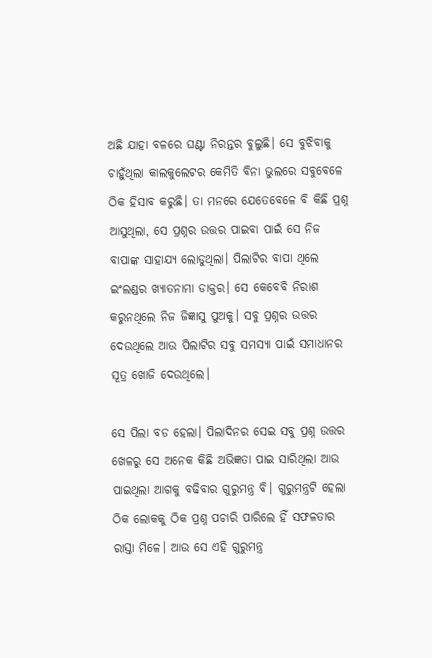ଅଛି ଯାହା ବଳରେ ଘଣ୍ଟା ନିରନ୍ତର ବୁଲୁଛି। ସେ ବୁଝିବାକୁ ଚାହୁଁଥିଲା କାଲକୁଲେଟର କେମିତି ବିନା ଭୁଲରେ ସବୁବେଳେ ଠିକ ହିସାବ କରୁଛି। ତା ମନରେ ଯେତେବେଳେ ବି କିଛି ପ୍ରଶ୍ନ ଆସୁଥିଲା, ସେ ପ୍ରଶ୍ନର ଉତ୍ତର ପାଇବା ପାଇଁ ସେ ନିଜ ବାପାଙ୍କ ସାହାଯ୍ୟ ଲୋଡୁଥିଲା। ପିଲାଟିର ବାପା ଥିଲେ ଇଂଲଣ୍ଡର ଖ୍ୟାତନାମା ଡାକ୍ତର। ସେ କେବେବି ନିରାଶ କରୁନଥିଲେ ନିଜ ଜିଜ୍ଞାସୁ ପୁଅକୁ। ସବୁ ପ୍ରଶ୍ନର ଉତ୍ତର ଦେଉଥିଲେ ଆଉ ପିଲାଟିର ସବୁ ସମସ୍ୟା ପାଇଁ ସମାଧାନର ସୂତ୍ର ଖୋଜି ଦେଉଥିଲେ।

ସେ ପିଲା ବଡ ହେଲା। ପିଲାଦିନର ସେଇ ସବୁ ପ୍ରଶ୍ନ ଉତ୍ତର ଖେଳରୁ ସେ ଅନେକ କିଛି ଅଭିଜ୍ଞତା ପାଇ ସାରିଥିଲା ଆଉ ପାଇଥିଲା ଆଗକୁ ବଢିବାର ଗୁରୁମନ୍ତ୍ର ବି। ଗୁରୁମନ୍ତ୍ରଟି ହେଲା ଠିକ ଲୋକକୁ ଠିକ ପ୍ରଶ୍ନ ପଚାରି ପାରିଲେ ହିଁ ସଫଳତାର ରାସ୍ତା ମିଳେ। ଆଉ ସେ ଏହି ଗୁରୁମନ୍ତ୍ର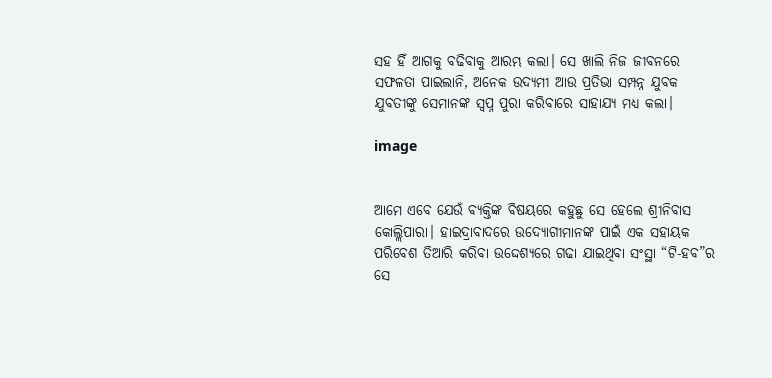ସହ ହିଁ ଆଗକୁ ବଢିବାକୁ ଆରମ୍ଭ କଲା। ସେ ଖାଲି ନିଜ ଜୀବନରେ ସଫଳତା ପାଇଲାନି, ଅନେକ ଉଦ୍ୟମୀ ଆଉ ପ୍ରତିଭା ସମ୍ପନ୍ନ ଯୁବକ ଯୁବତୀଙ୍କୁ ସେମାନଙ୍କ ସ୍ଵପ୍ନ ପୁରା କରିବାରେ ସାହାଯ୍ୟ ମଧ୍ୟ କଲା।

image


ଆମେ ଏବେ ଯେଉଁ ବ୍ୟକ୍ତିଙ୍କ ବିଷୟରେ କହୁଛୁ ସେ ହେଲେ ଶ୍ରୀନିବାସ କୋଲ୍ଲିପାରା। ହାଇଦ୍ରାବାଦରେ ଉଦ୍ୟୋଗୀମାନଙ୍କ ପାଇଁ ଏକ ସହାୟକ ପରିବେଶ ତିଆରି କରିବା ଉଦ୍ଦେଶ୍ୟରେ ଗଢା ଯାଇଥିବା ସଂସ୍ଥା “ଟି-ହବ”ର ସେ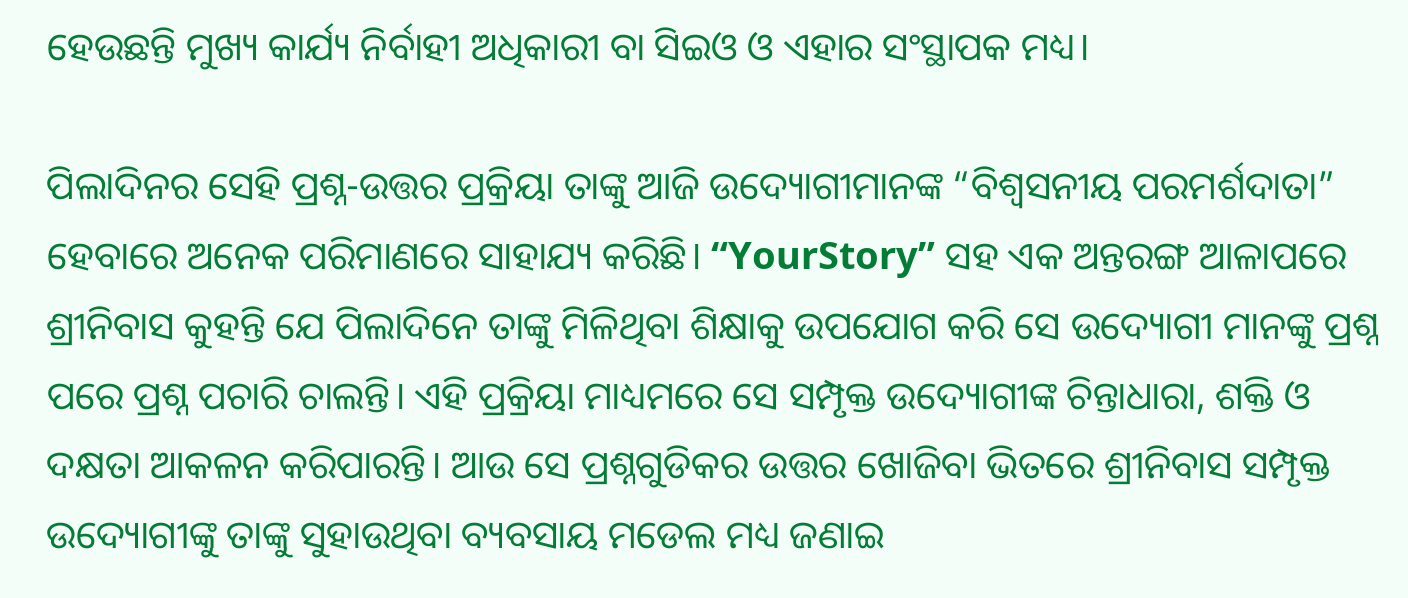ହେଉଛନ୍ତି ମୁଖ୍ୟ କାର୍ଯ୍ୟ ନିର୍ବାହୀ ଅଧିକାରୀ ବା ସିଇଓ ଓ ଏହାର ସଂସ୍ଥାପକ ମଧ୍ୟ।

ପିଲାଦିନର ସେହି ପ୍ରଶ୍ନ-ଉତ୍ତର ପ୍ରକ୍ରିୟା ତାଙ୍କୁ ଆଜି ଉଦ୍ୟୋଗୀମାନଙ୍କ “ବିଶ୍ଵସନୀୟ ପରମର୍ଶଦାତା” ହେବାରେ ଅନେକ ପରିମାଣରେ ସାହାଯ୍ୟ କରିଛି। “YourStory” ସହ ଏକ ଅନ୍ତରଙ୍ଗ ଆଳାପରେ ଶ୍ରୀନିବାସ କୁହନ୍ତି ଯେ ପିଲାଦିନେ ତାଙ୍କୁ ମିଳିଥିବା ଶିକ୍ଷାକୁ ଉପଯୋଗ କରି ସେ ଉଦ୍ୟୋଗୀ ମାନଙ୍କୁ ପ୍ରଶ୍ନ ପରେ ପ୍ରଶ୍ନ ପଚାରି ଚାଲନ୍ତି। ଏହି ପ୍ରକ୍ରିୟା ମାଧ୍ୟମରେ ସେ ସମ୍ପୃକ୍ତ ଉଦ୍ୟୋଗୀଙ୍କ ଚିନ୍ତାଧାରା, ଶକ୍ତି ଓ ଦକ୍ଷତା ଆକଳନ କରିପାରନ୍ତି। ଆଉ ସେ ପ୍ରଶ୍ନଗୁଡିକର ଉତ୍ତର ଖୋଜିବା ଭିତରେ ଶ୍ରୀନିବାସ ସମ୍ପୃକ୍ତ ଉଦ୍ୟୋଗୀଙ୍କୁ ତାଙ୍କୁ ସୁହାଉଥିବା ବ୍ୟବସାୟ ମଡେଲ ମଧ୍ୟ ଜଣାଇ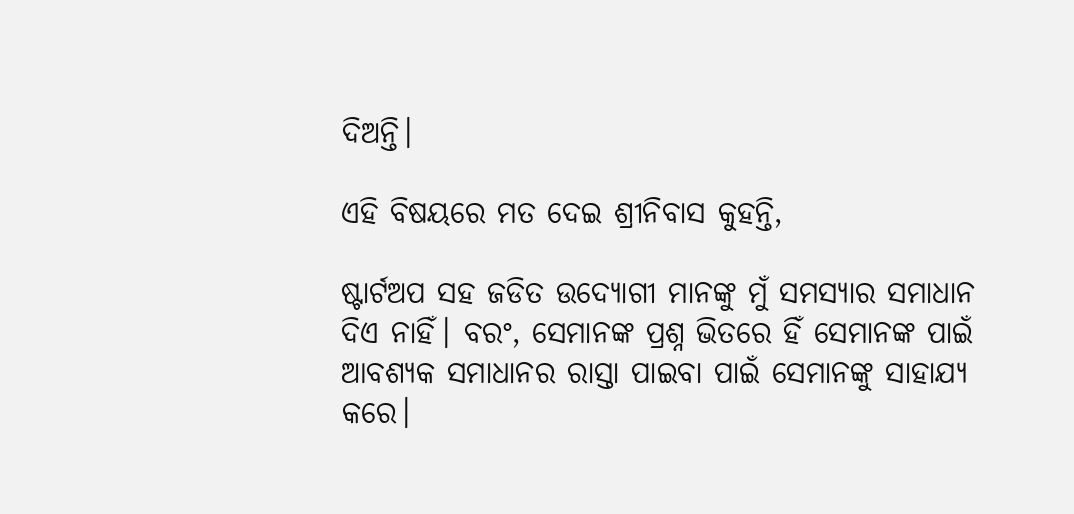ଦିଅନ୍ତି।

ଏହି ବିଷୟରେ ମତ ଦେଇ ଶ୍ରୀନିବାସ କୁହନ୍ତି,

ଷ୍ଟାର୍ଟଅପ ସହ ଜଡିତ ଉଦ୍ୟୋଗୀ ମାନଙ୍କୁ ମୁଁ ସମସ୍ୟାର ସମାଧାନ ଦିଏ ନାହିଁ। ବରଂ, ସେମାନଙ୍କ ପ୍ରଶ୍ନ ଭିତରେ ହିଁ ସେମାନଙ୍କ ପାଇଁ ଆବଶ୍ୟକ ସମାଧାନର ରାସ୍ତା ପାଇବା ପାଇଁ ସେମାନଙ୍କୁ ସାହାଯ୍ୟ କରେ।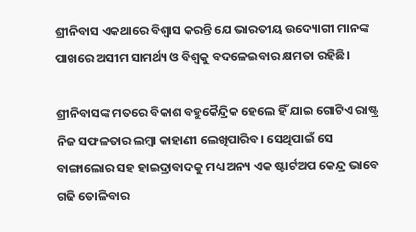ଶ୍ରୀନିବାସ ଏକଥାରେ ବିଶ୍ଵାସ କରନ୍ତି ଯେ ଭାରତୀୟ ଉଦ୍ୟୋଗୀ ମାନଙ୍କ ପାଖରେ ଅସୀମ ସାମର୍ଥ୍ୟ ଓ ବିଶ୍ଵକୁ ବଦଳେଇବାର କ୍ଷମତା ରହିଛି।

ଶ୍ରୀନିବାସଙ୍କ ମତରେ ବିକାଶ ବହୁକୈନ୍ଦ୍ରିକ ହେଲେ ହିଁ ଯାଇ ଗୋଟିଏ ରାଷ୍ଟ୍ର ନିଜ ସଫଳତାର ଲମ୍ବା କାହାଣୀ ଲେଖିପାରିବ। ସେଥିପାଇଁ ସେ ବାଙ୍ଗାଲୋର ସହ ହାଇଦ୍ରାବାଦକୁ ମଧ୍ୟ ଅନ୍ୟ ଏକ ଷ୍ଟାର୍ଟଅପ କେନ୍ଦ୍ର ଭାବେ ଗଢି ତୋଳିବାର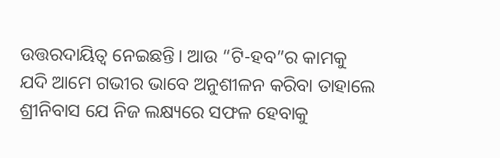ଉତ୍ତରଦାୟିତ୍ଵ ନେଇଛନ୍ତି। ଆଉ “ଟି-ହବ”ର କାମକୁ ଯଦି ଆମେ ଗଭୀର ଭାବେ ଅନୁଶୀଳନ କରିବା ତାହାଲେ ଶ୍ରୀନିବାସ ଯେ ନିଜ ଲକ୍ଷ୍ୟରେ ସଫଳ ହେବାକୁ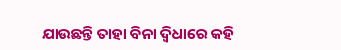ଯାଉଛନ୍ତି ତାହା ବିନା ଦ୍ଵିଧାରେ କହି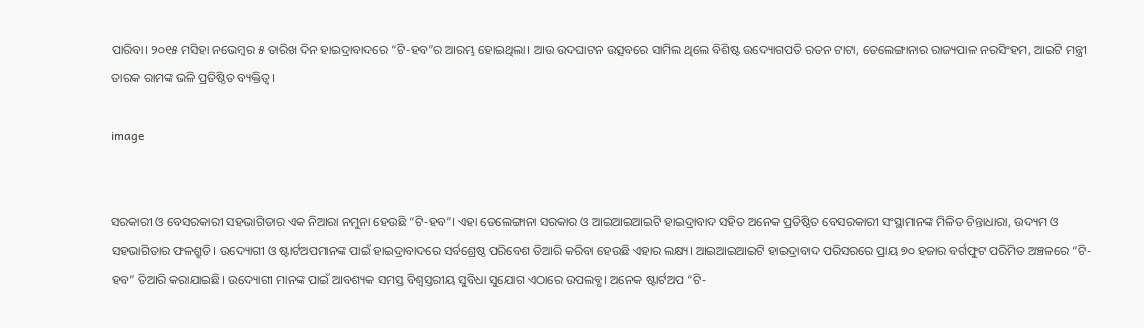ପାରିବା। ୨୦୧୫ ମସିହା ନଭେମ୍ବର ୫ ତାରିଖ ଦିନ ହାଇଦ୍ରାବାଦରେ “ଟି-ହବ”ର ଆରମ୍ଭ ହୋଇଥିଲା। ଆଉ ଉଦଘାଟନ ଉତ୍ସବରେ ସାମିଲ ଥିଲେ ବିଶିଷ୍ଟ ଉଦ୍ୟୋଗପତି ରତନ ଟାଟା, ତେଲେଙ୍ଗାନାର ରାଜ୍ୟପାଳ ନରସିଂହମ, ଆଇଟି ମନ୍ତ୍ରୀ ତାରକ ରାମଙ୍କ ଭଳି ପ୍ରତିଷ୍ଠିତ ବ୍ୟକ୍ତିତ୍ଵ।

image


ସରକାରୀ ଓ ବେସରକାରୀ ସହଭାଗିତାର ଏକ ନିଆରା ନମୁନା ହେଉଛି “ଟି-ହବ”। ଏହା ତେଲେଙ୍ଗାନା ସରକାର ଓ ଆଇଆଇଆଇଟି ହାଇଦ୍ରାବାଦ ସହିତ ଅନେକ ପ୍ରତିଷ୍ଠିତ ବେସରକାରୀ ସଂସ୍ଥାମାନଙ୍କ ମିଳିତ ଚିନ୍ତାଧାରା, ଉଦ୍ୟମ ଓ ସହଭାଗିତାର ଫଳଶ୍ରୁତି। ଉଦ୍ୟୋଗୀ ଓ ଷ୍ଟାର୍ଟଅପମାନଙ୍କ ପାଇଁ ହାଇଦ୍ରାବାଦରେ ସର୍ବଶ୍ରେଷ୍ଠ ପରିବେଶ ତିଆରି କରିବା ହେଉଛି ଏହାର ଲକ୍ଷ୍ୟ। ଆଇଆଇଆଇଟି ହାଇଦ୍ରାବାଦ ପରିସରରେ ପ୍ରାୟ ୭୦ ହଜାର ବର୍ଗଫୁଟ ପରିମିତ ଅଞ୍ଚଳରେ “ଟି-ହବ” ତିଆରି କରାଯାଇଛି। ଉଦ୍ୟୋଗୀ ମାନଙ୍କ ପାଇଁ ଆବଶ୍ୟକ ସମସ୍ତ ବିଶ୍ଵସ୍ତରୀୟ ସୁବିଧା ସୁଯୋଗ ଏଠାରେ ଉପଲବ୍ଧ। ଅନେକ ଷ୍ଟାର୍ଟଅପ “ଟି-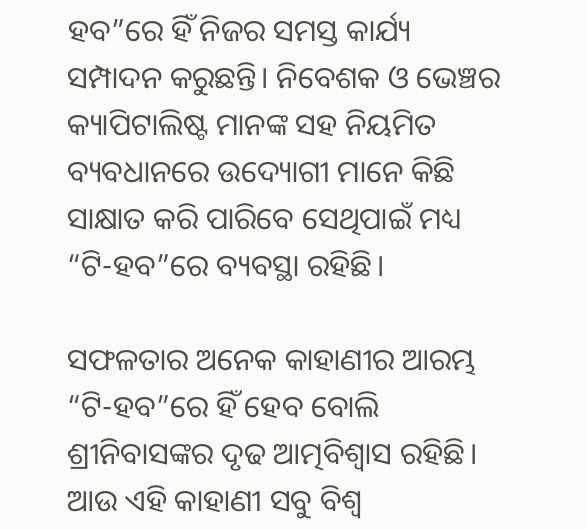ହବ”ରେ ହିଁ ନିଜର ସମସ୍ତ କାର୍ଯ୍ୟ ସମ୍ପାଦନ କରୁଛନ୍ତି। ନିବେଶକ ଓ ଭେଞ୍ଚର କ୍ୟାପିଟାଲିଷ୍ଟ ମାନଙ୍କ ସହ ନିୟମିତ ବ୍ୟବଧାନରେ ଉଦ୍ୟୋଗୀ ମାନେ କିଛି ସାକ୍ଷାତ କରି ପାରିବେ ସେଥିପାଇଁ ମଧ୍ୟ “ଟି-ହବ”ରେ ବ୍ୟବସ୍ଥା ରହିଛି।

ସଫଳତାର ଅନେକ କାହାଣୀର ଆରମ୍ଭ “ଟି-ହବ”ରେ ହିଁ ହେବ ବୋଲି ଶ୍ରୀନିବାସଙ୍କର ଦୃଢ ଆତ୍ମବିଶ୍ଵାସ ରହିଛି। ଆଉ ଏହି କାହାଣୀ ସବୁ ବିଶ୍ଵ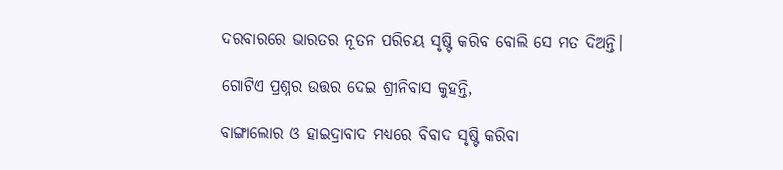ଦରବାରରେ ଭାରତର ନୂତନ ପରିଚୟ ସୃଷ୍ଟି କରିବ ବୋଲି ସେ ମତ ଦିଅନ୍ତି।

ଗୋଟିଏ ପ୍ରଶ୍ନର ଉତ୍ତର ଦେଇ ଶ୍ରୀନିବାସ କୁହନ୍ତି,

ବାଙ୍ଗାଲୋର ଓ ହାଇଦ୍ରାବାଦ ମଧ୍ୟରେ ବିବାଦ ସୃଷ୍ଟି କରିବା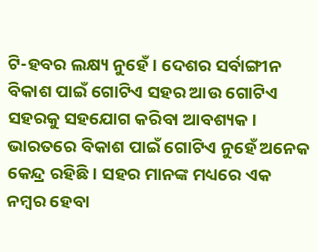ଟି-ହବର ଲକ୍ଷ୍ୟ ନୁହେଁ। ଦେଶର ସର୍ବାଙ୍ଗୀନ ବିକାଶ ପାଇଁ ଗୋଟିଏ ସହର ଆଉ ଗୋଟିଏ ସହରକୁ ସହଯୋଗ କରିବା ଆବଶ୍ୟକ। ଭାରତରେ ବିକାଶ ପାଇଁ ଗୋଟିଏ ନୁହେଁ ଅନେକ କେନ୍ଦ୍ର ରହିଛି। ସହର ମାନଙ୍କ ମଧ୍ୟରେ ଏକ ନମ୍ବର ହେବା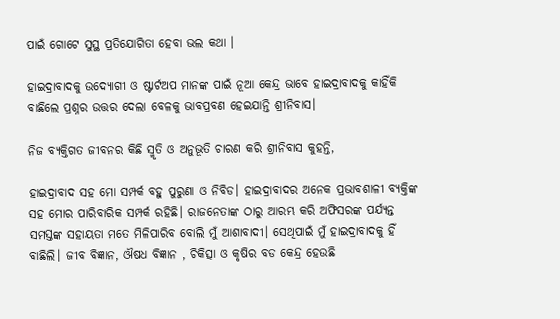ପାଇଁ ଗୋଟେ ସୁସ୍ଥ ପ୍ରତିଯୋଗିତା ହେବା ଭଲ କଥା ।

ହାଇଦ୍ରାବାଦକୁ ଉଦ୍ୟୋଗୀ ଓ ଷ୍ଟାର୍ଟଅପ ମାନଙ୍କ ପାଇଁ ନୂଆ କେନ୍ଦ୍ର ଭାବେ ହାଇଦ୍ରାବାଦକୁ କାହିଁକି ବାଛିଲେ ପ୍ରଶ୍ନର ଉତ୍ତର ଦେଲା ବେଳକୁ ଭାବପ୍ରବଣ ହେଇଯାନ୍ତି ଶ୍ରୀନିବାସ।

ନିଜ ବ୍ୟକ୍ତିଗତ ଜୀବନର କିଛି ସ୍ମୃତି ଓ ଅନୁଭୂତି ଚାରଣ କରି ଶ୍ରୀନିବାସ କୁହନ୍ତି,

ହାଇଦ୍ରାବାଦ ସହ ମୋ ସମ୍ପର୍କ ବହୁ ପୁରୁଣା ଓ ନିବିଡ। ହାଇଦ୍ରାବାଦର ଅନେକ ପ୍ରଭାବଶାଳୀ ବ୍ୟକ୍ତିଙ୍କ ସହ ମୋର ପାରିବାରିକ ସମ୍ପର୍କ ରହିଛି। ରାଜନେତାଙ୍କ ଠାରୁ ଆରମ୍ଭ କରି ଅଫିସରଙ୍କ ପର୍ଯ୍ୟନ୍ତ ସମସ୍ତଙ୍କ ସହାୟତା ମତେ ମିଳିପାରିବ ବୋଲି ମୁଁ ଆଶାବାଦୀ। ସେଥିପାଇଁ ମୁଁ ହାଇଦ୍ରାବାଦକୁ ହିଁ ବାଛିଲି। ଜୀବ ବିଜ୍ଞାନ, ଔଷଧ ବିଜ୍ଞାନ , ଚିକିତ୍ସା ଓ କୃଷିର ବଡ କେନ୍ଦ୍ର ହେଉଛି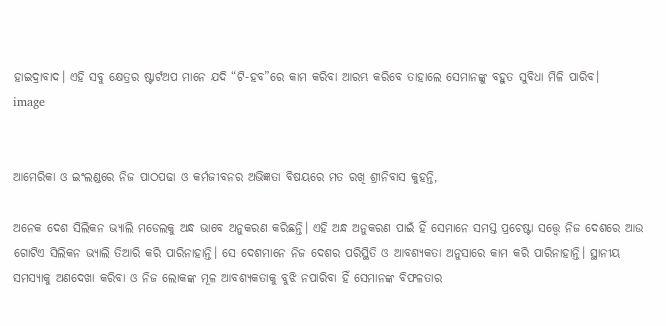ହାଇଦ୍ରାବାଦ। ଏହି ସବୁ କ୍ଷେତ୍ରର ଷ୍ଟାର୍ଟଅପ ମାନେ ଯଦି “ଟି-ହବ”ରେ କାମ କରିବା ଆରମ୍ଭ କରିବେ ତାହାଲେ ସେମାନଙ୍କୁ ବହୁତ ସୁବିଧା ମିଳି ପାରିବ।
image


ଆମେରିକା ଓ ଇଂଲଣ୍ଡରେ ନିଜ ପାଠପଢା ଓ କର୍ମଜୀବନର ଅଭିଜ୍ଞତା ବିଷୟରେ ମତ ରଖି ଶ୍ରୀନିବାସ କୁହନ୍ତି,

ଅନେକ ଦେଶ ସିଲିକନ ଭ୍ୟାଲି ମଡେଲକୁ ଅନ୍ଧ ଭାବେ ଅନୁକରଣ କରିଛନ୍ତି। ଏହି ଅନ୍ଧ ଅନୁକରଣ ପାଇଁ ହିଁ ସେମାନେ ସମସ୍ତ ପ୍ରଚେଷ୍ଟା ସତ୍ତ୍ୱେ ନିଜ ଦେଶରେ ଆଉ ଗୋଟିଏ ସିଲିକନ ଭ୍ୟାଲି ତିଆରି କରି ପାରିନାହାନ୍ତି। ସେ ଦେଶମାନେ ନିଜ ଦେଶର ପରିସ୍ଥିତି ଓ ଆବଶ୍ୟକତା ଅନୁସାରେ କାମ କରି ପାରିନାହାନ୍ତି। ସ୍ଥାନୀୟ ସମସ୍ୟାକୁ ଅଣଦେଖା କରିବା ଓ ନିଜ ଲୋକଙ୍କ ମୂଳ ଆବଶ୍ୟକତାକୁ ବୁଝି ନପାରିବା ହିଁ ସେମାନଙ୍କ ବିଫଳତାର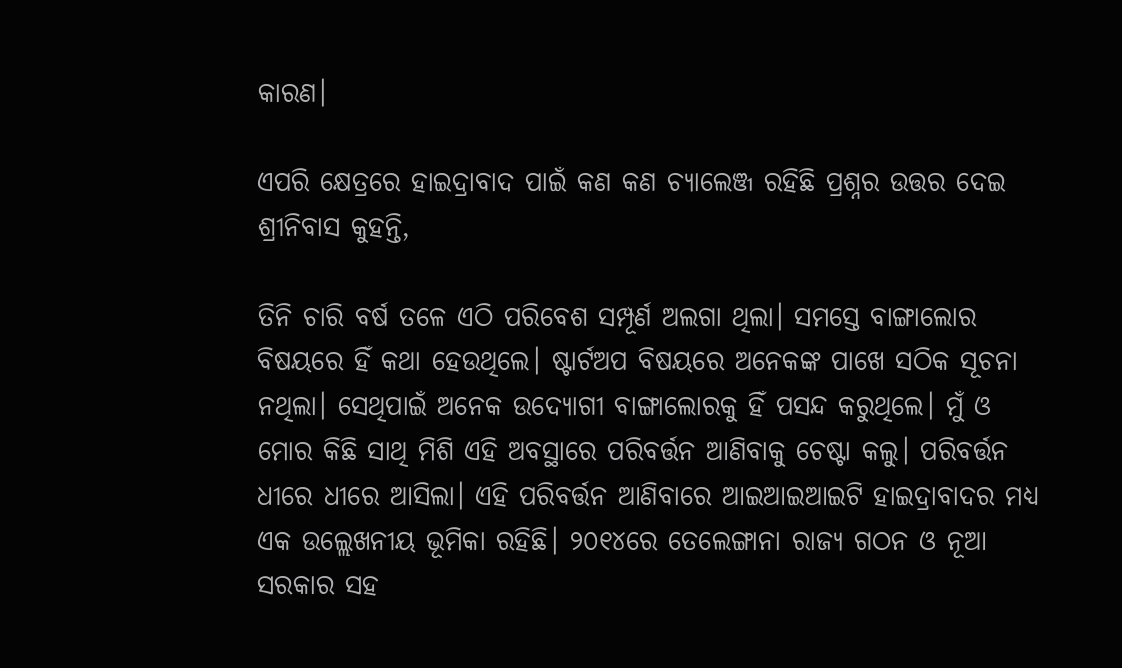କାରଣ।

ଏପରି କ୍ଷେତ୍ରରେ ହାଇଦ୍ରାବାଦ ପାଇଁ କଣ କଣ ଚ୍ୟାଲେଞ୍ଜ ରହିଛି ପ୍ରଶ୍ନର ଉତ୍ତର ଦେଇ ଶ୍ରୀନିବାସ କୁହନ୍ତି,

ତିନି ଚାରି ବର୍ଷ ତଳେ ଏଠି ପରିବେଶ ସମ୍ପୂର୍ଣ ଅଲଗା ଥିଲା। ସମସ୍ତେ ବାଙ୍ଗାଲୋର ବିଷୟରେ ହିଁ କଥା ହେଉଥିଲେ। ଷ୍ଟାର୍ଟଅପ ବିଷୟରେ ଅନେକଙ୍କ ପାଖେ ସଠିକ ସୂଚନା ନଥିଲା। ସେଥିପାଇଁ ଅନେକ ଉଦ୍ୟୋଗୀ ବାଙ୍ଗାଲୋରକୁ ହିଁ ପସନ୍ଦ କରୁଥିଲେ। ମୁଁ ଓ ମୋର କିଛି ସାଥି ମିଶି ଏହି ଅବସ୍ଥାରେ ପରିବର୍ତ୍ତନ ଆଣିବାକୁ ଚେଷ୍ଟା କଲୁ। ପରିବର୍ତ୍ତନ ଧୀରେ ଧୀରେ ଆସିଲା। ଏହି ପରିବର୍ତ୍ତନ ଆଣିବାରେ ଆଇଆଇଆଇଟି ହାଇଦ୍ରାବାଦର ମଧ୍ୟ ଏକ ଉଲ୍ଲେଖନୀୟ ଭୂମିକା ରହିଛି। ୨୦୧୪ରେ ତେଲେଙ୍ଗାନା ରାଜ୍ୟ ଗଠନ ଓ ନୂଆ ସରକାର ସହ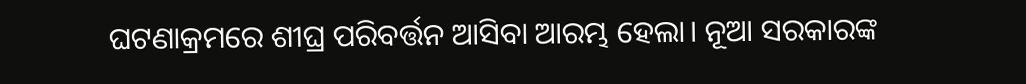ଘଟଣାକ୍ରମରେ ଶୀଘ୍ର ପରିବର୍ତ୍ତନ ଆସିବା ଆରମ୍ଭ ହେଲା। ନୂଆ ସରକାରଙ୍କ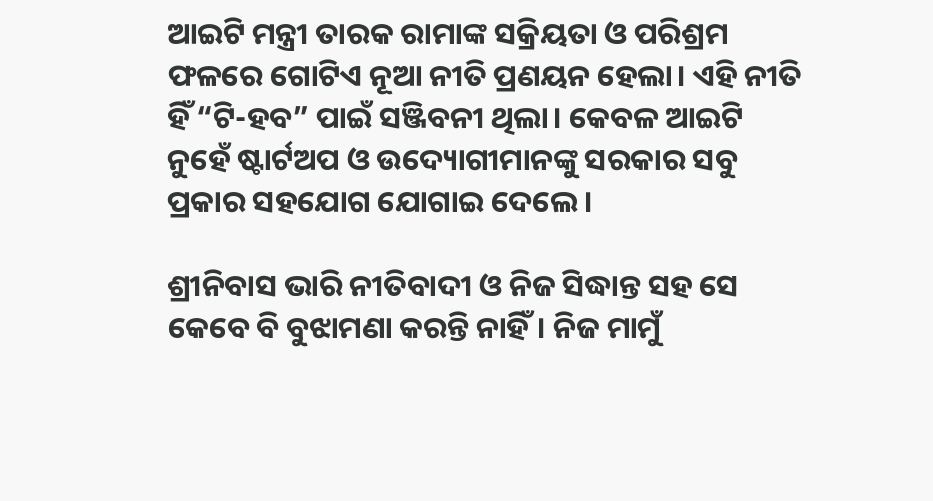ଆଇଟି ମନ୍ତ୍ରୀ ତାରକ ରାମାଙ୍କ ସକ୍ରିୟତା ଓ ପରିଶ୍ରମ ଫଳରେ ଗୋଟିଏ ନୂଆ ନୀତି ପ୍ରଣୟନ ହେଲା। ଏହି ନୀତି ହିଁ “ଟି-ହବ” ପାଇଁ ସଞ୍ଜିବନୀ ଥିଲା। କେବଳ ଆଇଟି ନୁହେଁ ଷ୍ଟାର୍ଟଅପ ଓ ଉଦ୍ୟୋଗୀମାନଙ୍କୁ ସରକାର ସବୁ ପ୍ରକାର ସହଯୋଗ ଯୋଗାଇ ଦେଲେ।

ଶ୍ରୀନିବାସ ଭାରି ନୀତିବାଦୀ ଓ ନିଜ ସିଦ୍ଧାନ୍ତ ସହ ସେ କେବେ ବି ବୁଝାମଣା କରନ୍ତି ନାହିଁ। ନିଜ ମାମୁଁ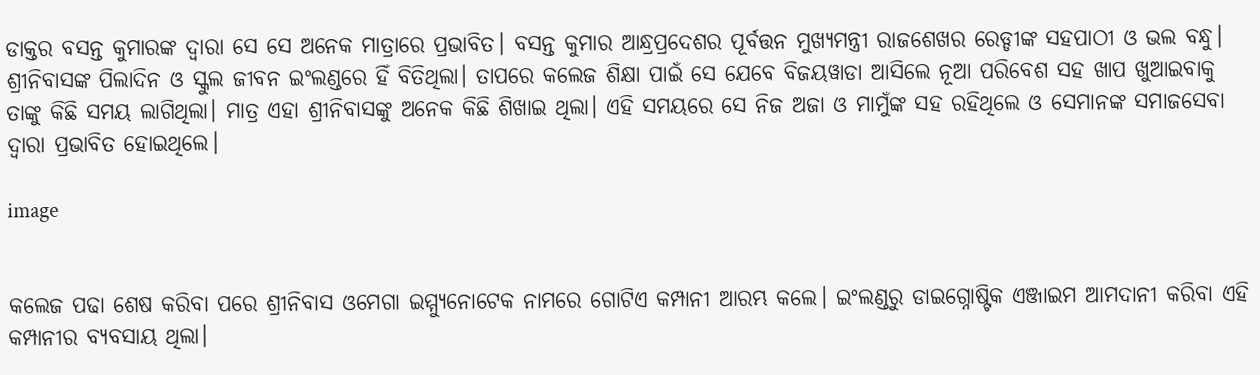ଡାକ୍ତର ବସନ୍ତ କୁମାରଙ୍କ ଦ୍ଵାରା ସେ ସେ ଅନେକ ମାତ୍ରାରେ ପ୍ରଭାବିତ। ବସନ୍ତ କୁମାର ଆନ୍ଧ୍ରପ୍ରଦେଶର ପୂର୍ବତ୍ତନ ମୁଖ୍ୟମନ୍ତ୍ରୀ ରାଜଶେଖର ରେଡ୍ଡୀଙ୍କ ସହପାଠୀ ଓ ଭଲ ବନ୍ଧୁ। ଶ୍ରୀନିବାସଙ୍କ ପିଲାଦିନ ଓ ସ୍କୁଲ ଜୀବନ ଇଂଲଣ୍ଡରେ ହିଁ ବିତିଥିଲା। ତାପରେ କଲେଜ ଶିକ୍ଷା ପାଇଁ ସେ ଯେବେ ବିଜୟୱାଡା ଆସିଲେ ନୂଆ ପରିବେଶ ସହ ଖାପ ଖୁଆଇବାକୁ ତାଙ୍କୁ କିଛି ସମୟ ଲାଗିଥିଲା। ମାତ୍ର ଏହା ଶ୍ରୀନିବାସଙ୍କୁ ଅନେକ କିଛି ଶିଖାଇ ଥିଲା। ଏହି ସମୟରେ ସେ ନିଜ ଅଜା ଓ ମାମୁଁଙ୍କ ସହ ରହିଥିଲେ ଓ ସେମାନଙ୍କ ସମାଜସେବା ଦ୍ଵାରା ପ୍ରଭାବିତ ହୋଇଥିଲେ।

image


କଲେଜ ପଢା ଶେଷ କରିବା ପରେ ଶ୍ରୀନିବାସ ଓମେଗା ଇମ୍ମ୍ୟୁନୋଟେକ ନାମରେ ଗୋଟିଏ କମ୍ପାନୀ ଆରମ୍ଭ କଲେ। ଇଂଲଣ୍ଡରୁ ଡାଇଗ୍ନୋଷ୍ଟିକ ଏଞ୍ଜାଇମ ଆମଦାନୀ କରିବା ଏହି କମ୍ପାନୀର ବ୍ୟବସାୟ ଥିଲା।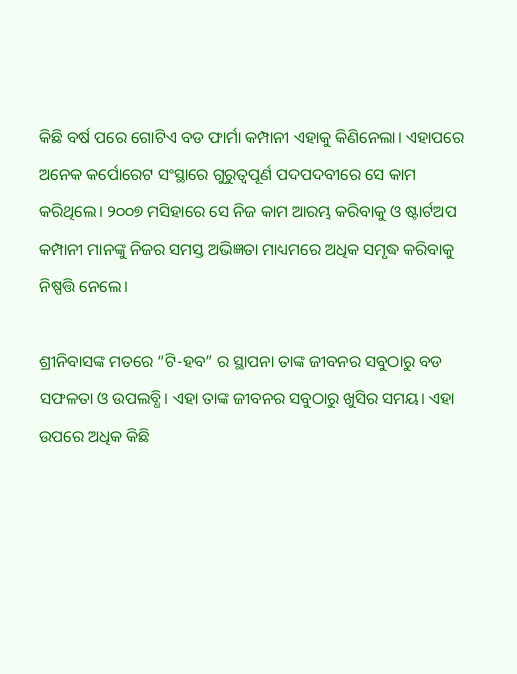କିଛି ବର୍ଷ ପରେ ଗୋଟିଏ ବଡ ଫାର୍ମା କମ୍ପାନୀ ଏହାକୁ କିଣିନେଲା। ଏହାପରେ ଅନେକ କର୍ପୋରେଟ ସଂସ୍ଥାରେ ଗୁରୁତ୍ଵପୂର୍ଣ ପଦପଦବୀରେ ସେ କାମ କରିଥିଲେ। ୨୦୦୭ ମସିହାରେ ସେ ନିଜ କାମ ଆରମ୍ଭ କରିବାକୁ ଓ ଷ୍ଟାର୍ଟଅପ କମ୍ପାନୀ ମାନଙ୍କୁ ନିଜର ସମସ୍ତ ଅଭିଜ୍ଞତା ମାଧ୍ୟମରେ ଅଧିକ ସମୃଦ୍ଧ କରିବାକୁ ନିଷ୍ପତ୍ତି ନେଲେ।

ଶ୍ରୀନିବାସଙ୍କ ମତରେ “ଟି-ହବ” ର ସ୍ଥାପନା ତାଙ୍କ ଜୀବନର ସବୁଠାରୁ ବଡ ସଫଳତା ଓ ଉପଲବ୍ଧି। ଏହା ତାଙ୍କ ଜୀବନର ସବୁଠାରୁ ଖୁସିର ସମୟ। ଏହା ଉପରେ ଅଧିକ କିଛି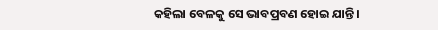କହିଲା ବେଳକୁ ସେ ଭାବପ୍ରବଣ ହୋଇ ଯାନ୍ତି।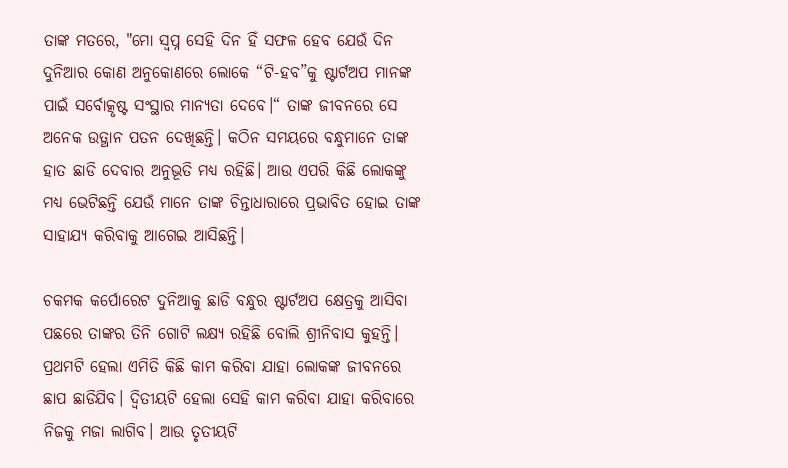ତାଙ୍କ ମତରେ, "ମୋ ସ୍ଵପ୍ନ ସେହି ଦିନ ହିଁ ସଫଳ ହେବ ଯେଉଁ ଦିନ ଦୁନିଆର କୋଣ ଅନୁକୋଣରେ ଲୋକେ “ଟି-ହବ”କୁ ଷ୍ଟାର୍ଟଅପ ମାନଙ୍କ ପାଇଁ ସର୍ବୋତ୍କୃଷ୍ଟ ସଂସ୍ଥାର ମାନ୍ୟତା ଦେବେ।“ ତାଙ୍କ ଜୀବନରେ ସେ ଅନେକ ଉତ୍ଥାନ ପତନ ଦେଖିଛନ୍ତି। କଠିନ ସମୟରେ ବନ୍ଧୁମାନେ ତାଙ୍କ ହାତ ଛାଡି ଦେବାର ଅନୁଭୂତି ମଧ୍ୟ ରହିଛି। ଆଉ ଏପରି କିଛି ଲୋକଙ୍କୁ ମଧ୍ୟ ଭେଟିଛନ୍ତି ଯେଉଁ ମାନେ ତାଙ୍କ ଚିନ୍ତାଧାରାରେ ପ୍ରଭାବିତ ହୋଇ ତାଙ୍କ ସାହାଯ୍ୟ କରିବାକୁ ଆଗେଇ ଆସିଛନ୍ତି।

ଚକମକ କର୍ପୋରେଟ ଦୁନିଆକୁ ଛାଡି ବନ୍ଧୁର ଷ୍ଟାର୍ଟଅପ କ୍ଷେତ୍ରକୁ ଆସିବା ପଛରେ ତାଙ୍କର ତିନି ଗୋଟି ଲକ୍ଷ୍ୟ ରହିଛି ବୋଲି ଶ୍ରୀନିବାସ କୁହନ୍ତି। ପ୍ରଥମଟି ହେଲା ଏମିତି କିଛି କାମ କରିବା ଯାହା ଲୋକଙ୍କ ଜୀବନରେ ଛାପ ଛାଡିଯିବ। ଦ୍ଵିତୀୟଟି ହେଲା ସେହି କାମ କରିବା ଯାହା କରିବାରେ ନିଜକୁ ମଜା ଲାଗିବ। ଆଉ ତୃତୀୟଟି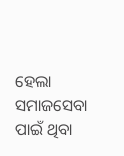ହେଲା ସମାଜସେବା ପାଇଁ ଥିବା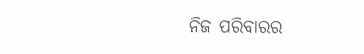ନିଜ ପରିବାରର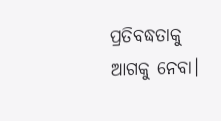ପ୍ରତିବଦ୍ଧତାକୁ ଆଗକୁ ନେବା।